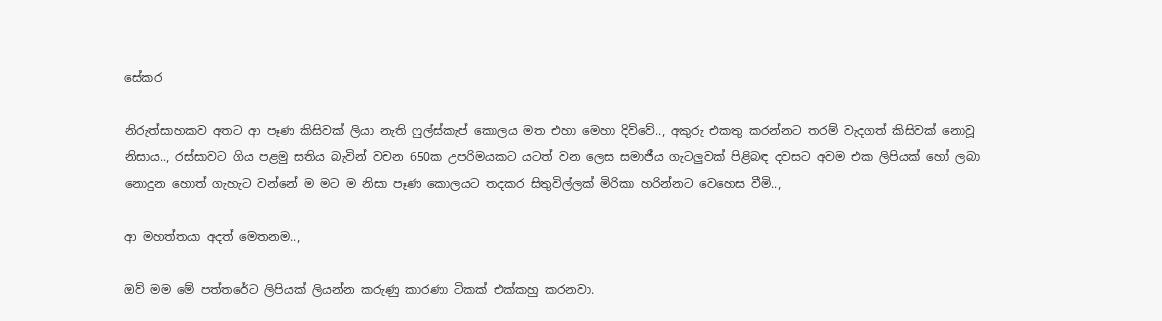සේකර

නිරුත්සාහකව අතට ආ පෑණ කිසිවක් ලියා නැති ෆුල්ස්කැප් කොලය මත එහා මෙහා දිව්වේ.., අකුරු එකතු කරන්නට තරම් වැදගත් කිසිවක් නොවූ නිසාය.., රස්සාවට ගිය පළමු සතිය බැවින් වචන 650ක උපරිමයකට යටත් වන ලෙස සමාජීය ගැටලුවක් පිළිබඳ දවසට අවම එක ලිපියක් හෝ ලබා නොදුන හොත් ගැහැට වන්නේ ම මට ම නිසා පෑණ කොලයට තදකර සිතුවිල්ලක් මිරිකා හරින්නට වෙහෙස වීමි..,

ආ මහත්තයා අදත් මෙතනම..,

ඔව් මම මේ පත්තරේට ලිපියක් ලියන්න කරුණු කාරණා ටිකක් එක්කහු කරනවා.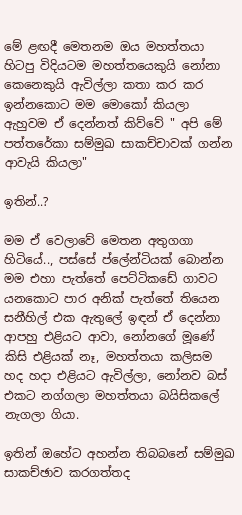මේ ළඟදී මෙතනම ඔය මහත්තයා හිටපු විදියටම මහත්තයෙකුයි නෝනා කෙනෙකුයි ඇවිල්ලා කතා කර කර ඉන්නකොට මම මොකෝ කියලා ඇහුවම ඒ දෙන්නත් කිව්වේ " අපි මේ පත්තරේකා සම්මුඛ සාකච්චාවක් ගන්න ආවැයි කියලා"

ඉතින්..?

මම ඒ වෙලාවේ මෙතන අතුගගා හිටියේ.., පස්සේ ප්ලේන්ටියක් බොන්න මම එහා පැත්තේ පෙට්ටිකඩේ ගාවට යනකොට පාර අනික් පැත්තේ තියෙන සනීහිල් එක ඇතුලේ ඉඳන් ඒ දෙන්නා ආපහු එළියට ආවා, නෝනගේ මූණේ කිසි එළියක් නෑ, මහත්තයා කලිසම හද හදා එළියට ඇවිල්ලා, නෝනව බස් එකට නග්ගලා මහත්තයා බයිසිකලේ නැගලා ගියා.

ඉතින් ඔහේට අහන්න තිබබනේ සම්මුඛ සාකච්ඡාව කරගත්තද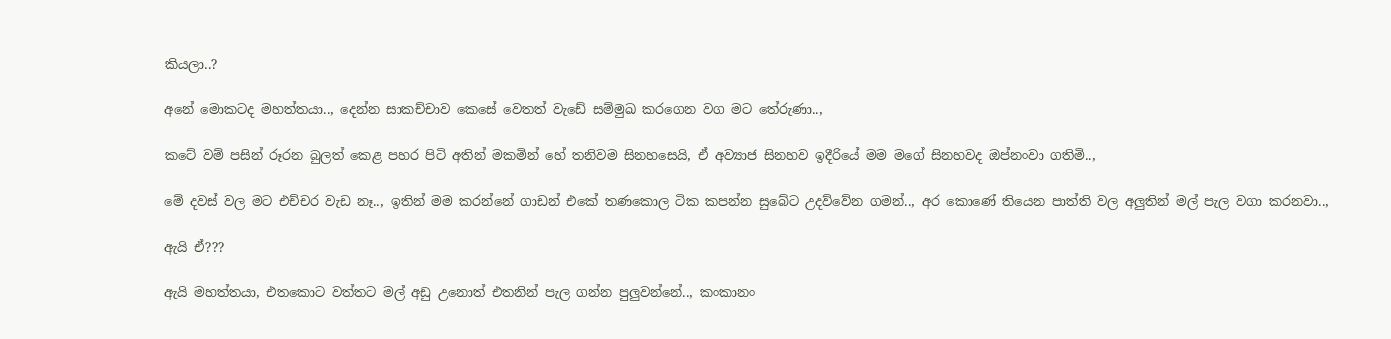කියලා..?

අනේ මොකටද මහත්තයා.., දෙන්න සාකච්චාව කෙසේ වෙතත් වැඩේ සම්මුඛ කරගෙන වග මට තේරුණා..,

කටේ වම් පසින් රූරන බුලත් කෙළ පහර පිටි අතින් මකමින් හේ තනිවම සිනහසෙයි, ඒ අව්‍යාජ සිනහව ඉදීරියේ මම මගේ සිනහවද ඔප්නංවා ගතිමි..,

මේ දවස් වල මට එච්චර වැඩ නෑ.., ඉතින් මම කරන්නේ ගාඩන් එකේ තණකොල ටික කපන්න සුබේට උදව්වේන ගමන්.., අර කොණේ තියෙන පාත්ති වල අලුතින් මල් පැල වගා කරනවා..,

ඇයි ඒ???

ඇයි මහත්තයා, එතකොට වත්තට මල් අඩු උනොත් එතනින් පැල ගන්න පුලුවන්නේ.., කංකානං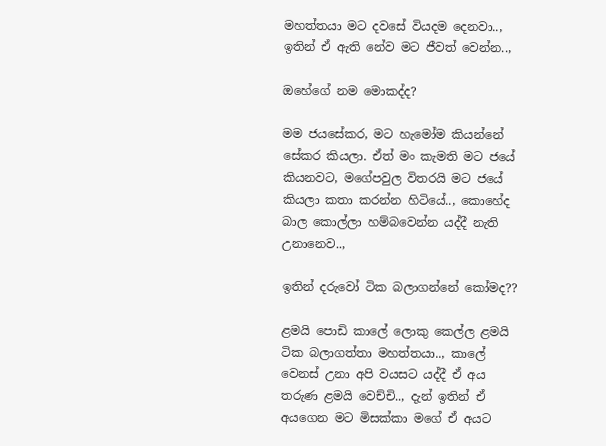මහත්තයා මට දවසේ වියදම දෙනවා.., ඉතින් ඒ ඇති නේව මට ජීවත් වෙන්න..,

ඔහේගේ නම මොකද්ද?

මම ජයසේකර, මට හැමෝම කියන්නේ සේකර කියලා. ඒත් මං කැමති මට ජයේ කියනවට, මගේපවුල විතරයි මට ජයේ කියලා කතා කරන්න හිටියේ.., කොහේද බාල කොල්ලා හම්බවෙන්න යද්දී නැති උනානෙව..,

ඉතින් දරුවෝ ටික බලාගන්නේ කෝමද??

ළමයි පොඩි කාලේ ලොකු කෙල්ල ළමයි ටික බලාගත්තා මහත්තයා.., කාලේ වෙනස් උනා අපි වයසට යද්දී ඒ අය තරුණ ළමයි වෙච්චි.., දැන් ඉතින් ඒ අයගෙන මට මිසක්කා මගේ ඒ අයට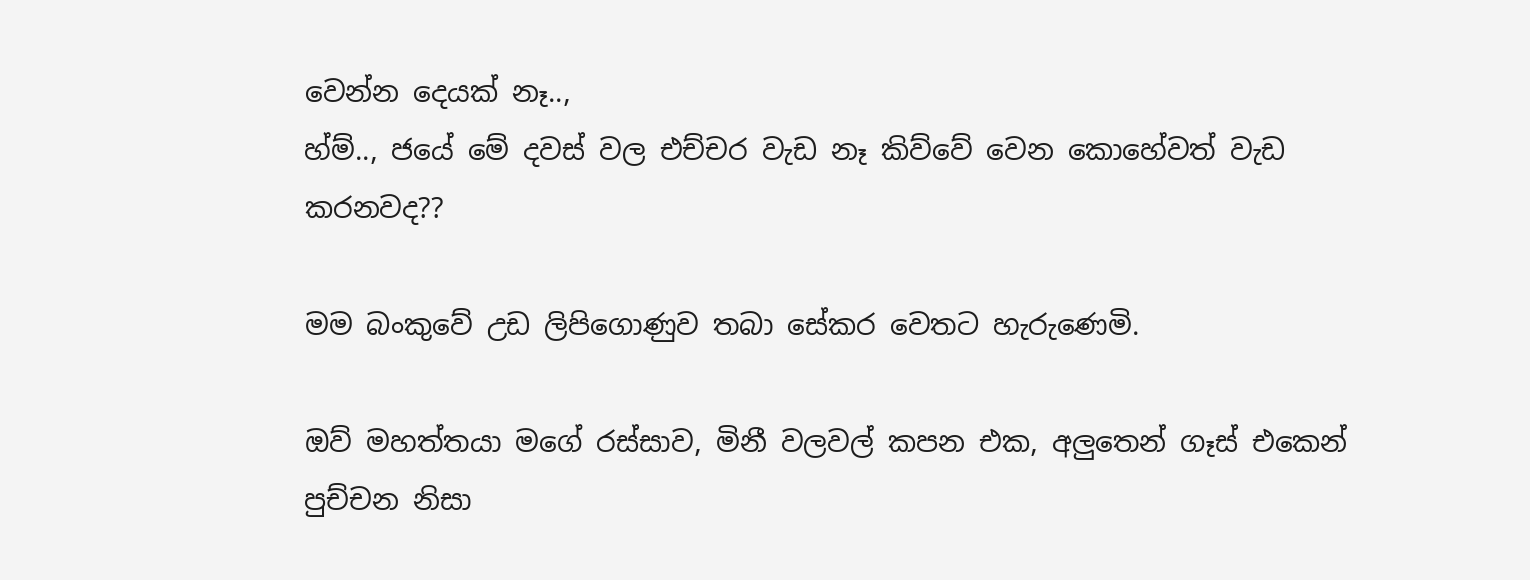වෙන්න දෙයක් නෑ..,
හ්ම්.., ජයේ මේ දවස් වල එච්චර වැඩ නෑ කිව්වේ වෙන කොහේවත් වැඩ කරනවද??

මම බංකුවේ උඩ ලිපිගොණුව තබා සේකර වෙතට හැරුණෙමි.

ඔව් මහත්තයා මගේ රස්සාව, මිනී වලවල් කපන එක, අලුතෙන් ගෑස් එකෙන් පුච්චන නිසා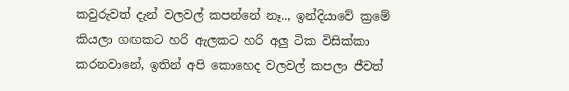කවුරුවත් දැන් වලවල් කපන්නේ නෑ.., ඉන්දියාවේ ක්‍රමේ කියලා ගඟකට හරි ඇලකට හරි අලු ටික විසික්කා කරනවානේ, ඉතින් අපි කොහෙද වලවල් කපලා ජීවත්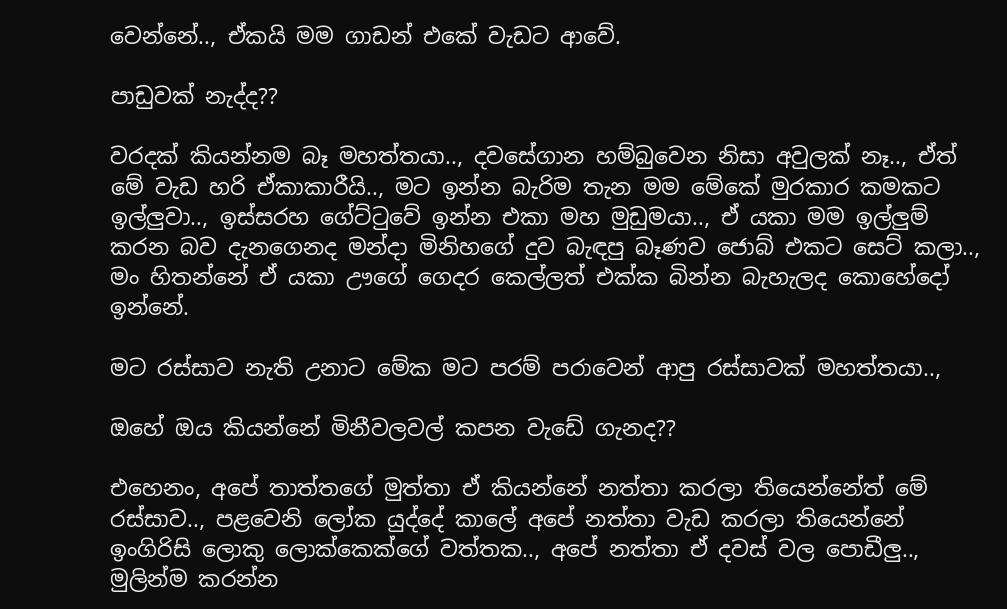වෙන්නේ.., ඒකයි මම ගාඩන් එකේ වැඩට ආවේ.

පාඩුවක් නැද්ද??

වරදක් කියන්නම බෑ මහත්තයා.., දවසේගාන හම්බුවෙන නිසා අවුලක් නෑ.., ඒත් මේ වැඩ හරි ඒකාකාරීයි.., මට ඉන්න බැරිම තැන මම මේකේ මුරකාර කමකට ඉල්ලුවා.., ඉස්සරහ ගේට්ටුවේ ඉන්න එකා මහ මුඩුමයා.., ඒ යකා මම ඉල්ලුම් කරන බව දැනගෙනද මන්දා මිනිහගේ දුව බැඳපු බෑණව ජොබ් එකට සෙට් කලා.., මං හිතන්නේ ඒ යකා ඌගේ ගෙදර කෙල්ලත් එක්ක බින්න බැහැලද කොහේදෝ ඉන්නේ.

මට රස්සාව නැති උනාට මේක මට පරම් පරාවෙන් ආපු රස්සාවක් මහත්තයා..,

ඔහේ ඔය කියන්නේ මිනීවලවල් කපන වැඩේ ගැනද??

එහෙනං, අපේ තාත්තගේ මුත්තා ඒ කියන්නේ නත්තා කරලා තියෙන්නේත් මේ රස්සාව.., පළවෙනි ලෝක යුද්දේ කාලේ අපේ නත්තා වැඩ කරලා තියෙන්නේ ඉංගිරිසි ලොකු ලොක්කෙක්ගේ වත්තක.., අපේ නත්තා ඒ දවස් වල පොඩීලු.., මුලින්ම කරන්න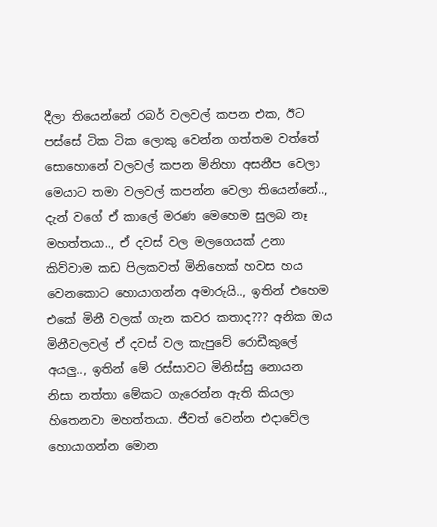දීලා තියෙන්නේ රබර් වලවල් කපන එක, ඊට පස්සේ ටික ටික ලොකු වෙන්න ගත්තම වත්තේ සොහොනේ වලවල් කපන මිනිහා අසනීප වෙලා මෙයාට තමා වලවල් කපන්න වෙලා තියෙන්නේ.., දැන් වගේ ඒ කාලේ මරණ මෙහෙම සුලබ නෑ මහත්තයා.., ඒ දවස් වල මලගෙයක් උනා කිව්වාම කඩ පිලකවත් මිනිහෙක් හවස හය වෙනකොට හොයාගන්න අමාරුයි.., ඉතින් එහෙම එකේ මිනී වලක් ගැන කවර කතාද??? අනික ඔය මිනීවලවල් ඒ දවස් වල කැපුවේ රොඩීකුලේ අයලු.., ඉතින් මේ රස්සාවට මිනිස්සු නොයන නිසා නත්තා මේකට ගැරෙන්න ඇති කියලා හිතෙනවා මහත්තයා. ජීවත් වෙන්න එදාවේල හොයාගන්න මොන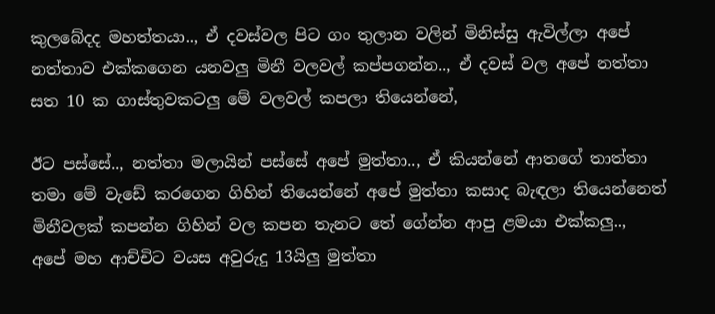කුලබේදද මහත්තයා.., ඒ දවස්වල පිට ගං තුලාන වලින් මිනිස්සු ඇවිල්ලා අපේ නත්තාව එක්කගෙන යනවලු මිනී වලවල් කප්පගන්න.., ඒ දවස් වල අපේ නත්තා සත 10 ක ගාස්තුවකටලු මේ වලවල් කපලා තියෙන්නේ,

ඊට පස්සේ.., නත්තා මලායින් පස්සේ අපේ මුත්තා.., ඒ කියන්නේ ආතගේ තාත්තා තමා මේ වැඩේ කරගෙන ගිහින් තියෙන්නේ අපේ මුත්තා කසාද බැඳලා තියෙන්නෙත් මිනීවලක් කපන්න ගිහින් වල කපන තැනට තේ ගේන්න ආපු ළමයා එක්කලු.., අපේ මහ ආච්චිට වයස අවුරුදු 13යිලු මුත්තා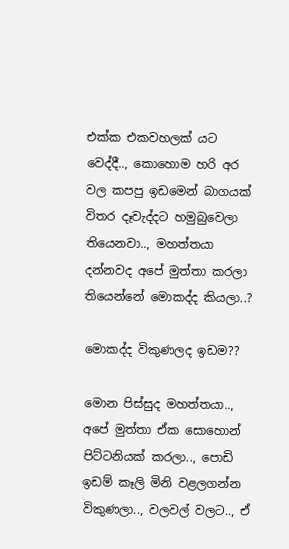එක්ක එකවහලක් යට වෙද්දී.., කොහොම හරි අර වල කපපු ඉඩමෙන් බාගයක් විතර දෑවැද්දට හමුබුවෙලා තියෙනවා.., මහත්තයා දන්නවද අපේ මුත්තා කරලා තියෙන්නේ මොකද්ද කියලා..?

මොකද්ද විකුණලද ඉඩම??

මොන පිස්සුද මහත්තයා.., අපේ මුත්තා ඒක සොහොන් පිට්ටනියක් කරලා.., පොඩි ඉඩම් කෑලි මිනි වළලගන්න විකුණලා.., වලවල් වලට.., ඒ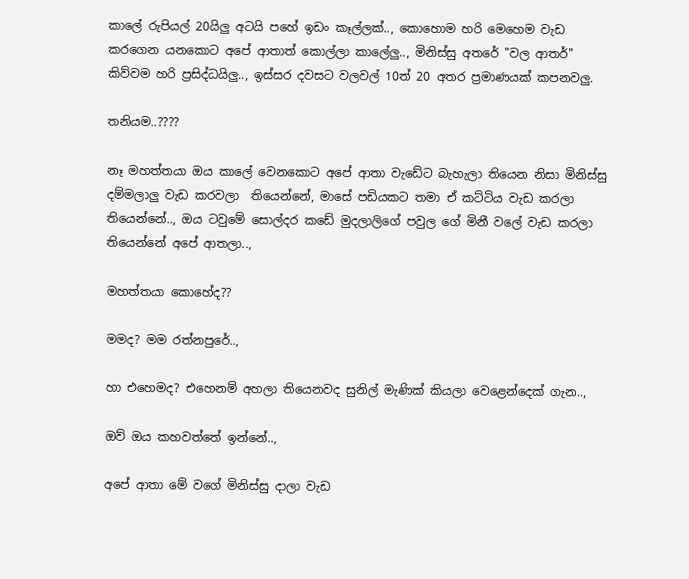කාලේ රුපියල් 20යිලු අටයි පහේ ඉඩං කෑල්ලක්.., කොහොම හරි මෙහෙම වැඩ කරගෙන යනකොට අපේ ආතාත් කොල්ලා කාලේලු.., මිනිස්සු අතරේ "වල ආතර්" කිව්වම හරි ප්‍රසිද්ධයිලු.., ඉස්සර දවසට වලවල් 10ත් 20 අතර ප්‍රමාණයක් කපනවලු.

තනියම..????

නෑ මහත්තයා ඔය කාලේ වෙනකොට අපේ ආතා වැඩේට බැහැලා තියෙන නිසා මිනිස්සු දම්මලාලු වැඩ කරවලා  තියෙන්නේ, මාසේ පඩියකට තමා ඒ කට්ටිය වැඩ කරලා තියෙන්නේ.., ඔය ටවුමේ සොල්දර කඩේ මුදලාලිගේ පවුල ගේ මිනී වලේ වැඩ කරලා තියෙන්නේ අපේ ආතලා..,

මහත්තයා කොහේද??

මමද? මම රත්නපුරේ..,

හා එහෙමද? එහෙනම් අහලා තියෙනවද සුනිල් මැණික් කියලා වෙළෙන්දෙක් ගැන..,

ඔව් ඔය කහවත්තේ ඉන්නේ..,

අපේ ආතා මේ වගේ මිනිස්සු දාලා වැඩ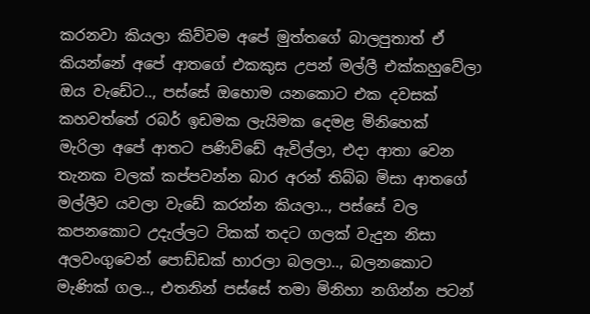කරනවා කියලා කිව්වම අපේ මුත්තගේ බාලපුතාත් ඒ කියන්නේ අපේ ආතගේ එකකුස උපන් මල්ලී එක්කහුවේලා ඔය වැඩේට.., පස්සේ ඔහොම යනකොට එක දවසක් කහවත්තේ රබර් ඉඩමක ලැයිමක දෙමළ මිනිහෙක් මැරිලා අපේ ආතට පණිවිඩේ ඇවිල්ලා, එදා ආතා වෙන තැනක වලක් කප්පවන්න බාර අරන් තිබ්බ මිසා ආතගේ මල්ලීව යවලා වැඩේ කරන්න කියලා.., පස්සේ වල කපනකොට උදැල්ලට ටිකක් තදට ගලක් වැදුන නිසා අලවංගුවෙන් පොඩ්ඩක් හාරලා බලලා.., බලනකොට මැණික් ගල.., එතනින් පස්සේ තමා මිනිහා නගින්න පටන්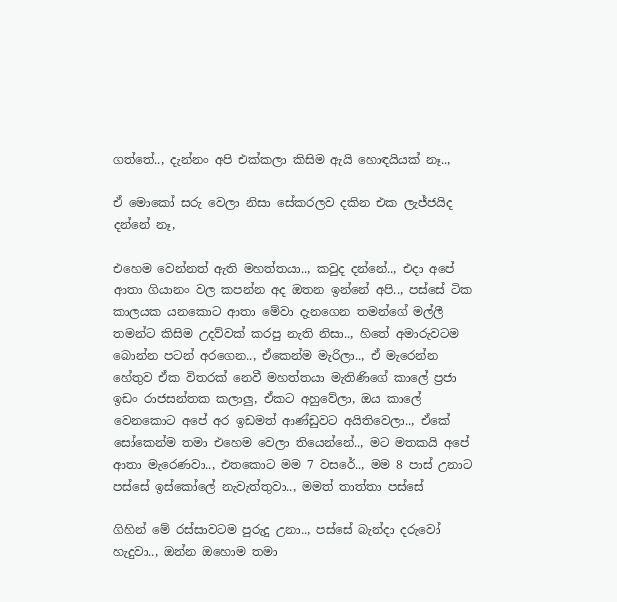ගත්තේ.., දැන්නං අපි එක්කලා කිසිම ඇයි හොඳයියක් නෑ..,

ඒ මොකෝ සරු වෙලා නිසා සේකරලව දකින එක ලැජ්ජයිද දන්නේ නෑ,

එහෙම වෙන්නත් ඇති මහත්තයා.., කවුද දන්නේ.., එදා අපේ ආතා ගියානං වල කපන්න අද ඔතන ඉන්නේ අපි.., පස්සේ ටික කාලයක යනකොට ආතා මේවා දැනගෙන තමන්ගේ මල්ලී තමන්ට කිසිම උදව්වක් කරපු නැති නිසා.., හිතේ අමාරුවටම බොන්න පටන් අරගෙන.., ඒකෙන්ම මැරිලා.., ඒ මැරෙන්න හේතුව ඒක විතරක් නෙවී මහත්තයා මැතිණිගේ කාලේ ප්‍රජා ඉඩං රාජසන්තක කලාලු, ඒකට අහුවේලා, ඔය කාලේ වෙනකොට අපේ අර ඉඩමත් ආණ්ඩුවට අයිතිවෙලා.., ඒකේ සෝකෙන්ම තමා එහෙම වෙලා තියෙන්නේ.., මට මතකයි අපේ ආතා මැරෙණවා.., එතකොට මම 7 වසරේ.., මම 8 පාස් උනාට පස්සේ ඉස්කෝලේ නැවැත්තුවා.., මමත් තාත්තා පස්සේ

ගිහින් මේ රස්සාවටම පුරුදු උනා.., පස්සේ බැන්දා දරුවෝ හැදුවා.., ඔන්න ඔහොම තමා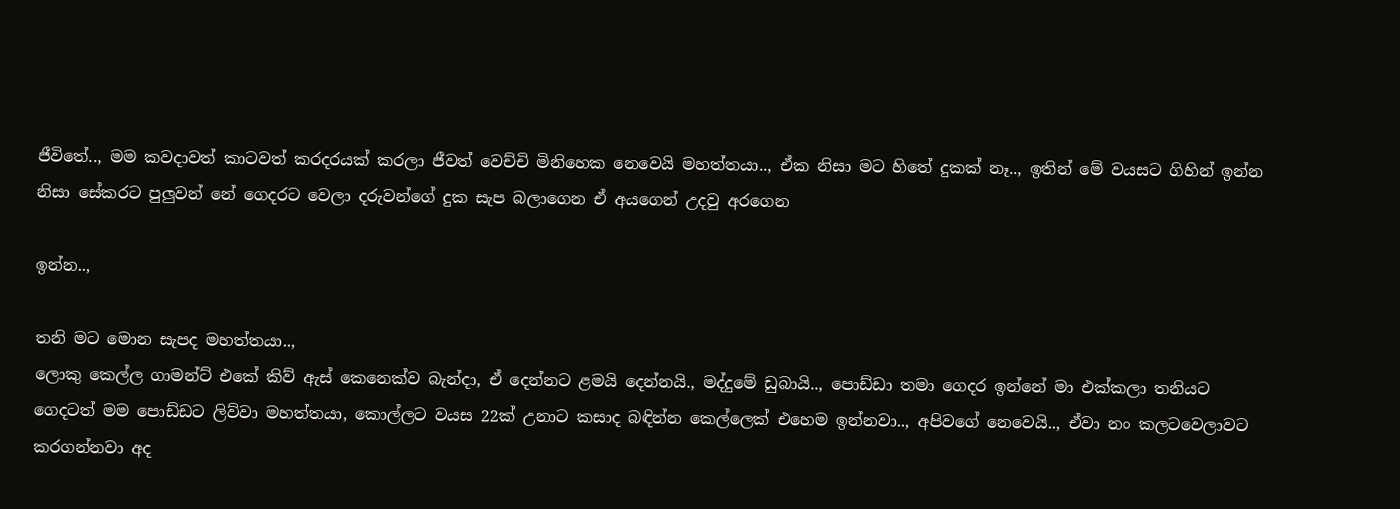ජීවිතේ.., මම කවදාවත් කාටවත් කරදරයක් කරලා ජීවත් වෙච්චි මිනිහෙක නෙවෙයි මහත්තයා.., ඒක නිසා මට හිතේ දුකක් නෑ.., ඉතින් මේ වයසට ගිහින් ඉන්න නිසා සේකරට පුලුවන් නේ ගෙදරට වෙලා දරුවන්ගේ දුක සැප බලාගෙන ඒ අයගෙන් උදවු අරගෙන

ඉන්න..,

තනි මට මොන සැපද මහත්තයා..,
ලොකු කෙල්ල ගාමන්ට් එකේ කිව් ඇස් කෙනෙක්ව බැන්දා, ඒ දෙන්නට ළමයි දෙන්නයි., මද්දුමේ ඩුබායි.., පොඩ්ඩා තමා ගෙදර ඉන්නේ මා එක්කලා තනියට ගෙදටත් මම පොඩ්ඩට ලිව්වා මහත්තයා, කොල්ලට වයස 22ක් උනාට කසාද බඳින්න කෙල්ලෙක් එහෙම ඉන්නවා.., අපිවගේ නෙවෙයි.., ඒවා නං කලටවෙලාවට කරගන්නවා අද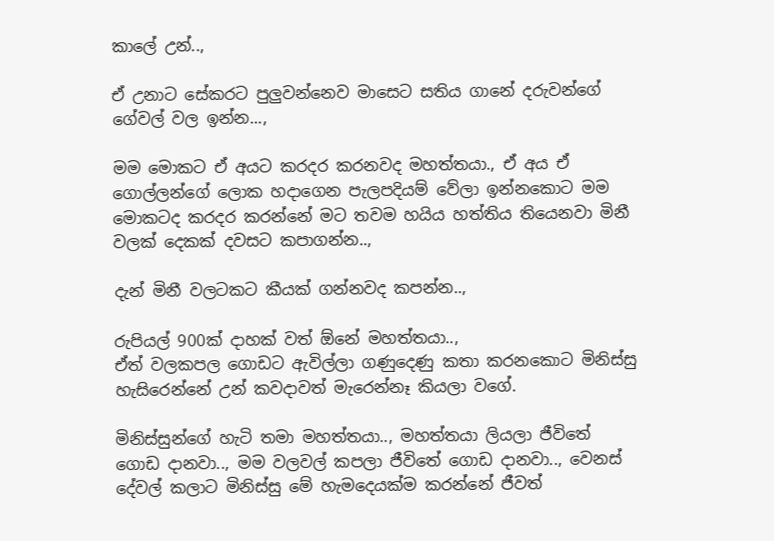කාලේ උන්..,

ඒ උනාට සේකරට පුලුවන්නෙව මාසෙට සතිය ගානේ දරුවන්ගේ ගේවල් වල ඉන්න...,

මම මොකට ඒ අයට කරදර කරනවද මහත්තයා., ඒ අය ඒ ගොල්ලන්ගේ ලොක හදාගෙන පැලපදියම් වේලා ඉන්නකොට මම මොකටද කරදර කරන්නේ මට තවම හයිය හත්තිය තියෙනවා මිනී වලක් දෙකක් දවසට කපාගන්න..,

දැන් මිනී වලටකට කීයක් ගන්නවද කපන්න..,

රුපියල් 900ක් දාහක් වත් ඕනේ මහත්තයා..,
ඒත් වලකපල ගොඩට ඇවිල්ලා ගණුදෙණු කතා කරනකොට මිනිස්සු හැසිරෙන්නේ උන් කවදාවත් මැරෙන්නෑ කියලා වගේ.

මිනිස්සුන්ගේ හැටි තමා මහත්තයා.., මහත්තයා ලියලා ජීවිතේ ගොඩ දානවා.., මම වලවල් කපලා ජීවිතේ ගොඩ දානවා.., වෙනස් දේවල් කලාට මිනිස්සු මේ හැමදෙයක්ම කරන්නේ ජීවත්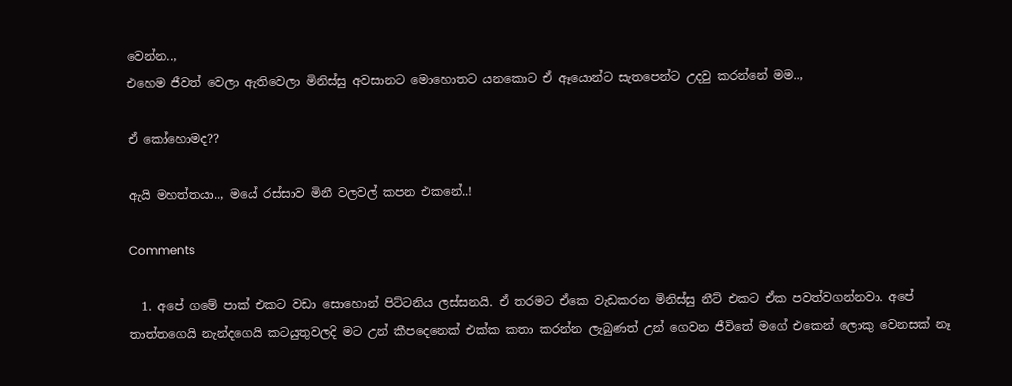වෙන්න..,
එහෙම ජීවත් වෙලා ඇතිවෙලා මිනිස්සු අවසානට මොහොතට යනකොට ඒ ඈයොන්ට සැතපෙන්ට උදවු කරන්නේ මම..,

ඒ කෝහොමද??

ඇයි මහත්තයා.., මයේ රස්සාව මිනී වලවල් කපන එකනේ..!

Comments

  1. අපේ ගමේ පාක් එකට වඩා සොහොන් පිට්ටනිය ලස්සනයි. ඒ තරමට ඒකෙ වැඩකරන මිනිස්සු නීට් එකට ඒක පවත්වගන්නවා. අපේ තාත්තගෙයි නැන්දගෙයි කටයුතුවලදි මට උන් කීපදෙනෙක් එක්ක කතා කරන්න ලැබුණත් උන් ගෙවන ජීවිතේ මගේ එකෙන් ලොකු වෙනසක් නෑ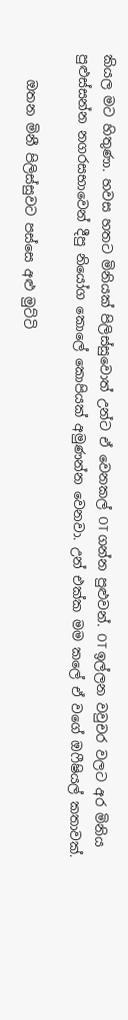කියල මට හිතුණා. හවස හතට මිනියක් පිලිස්සුවොත් උන්ට ඒ වෙනකල් OT ගන්න පුළුවන්. OT ඉල්ලන වවුචර වලට අර මිනිය පුළුස්සන්න නගරසභාවෙන් දීපු නියෝග කොලේ කොපියක් අමුණන්න වෙනවා. උන් එක්ක මම කලේ ඒ වගේ ඔෆීෂියල් කතාවක්.

    ඔතන මිනී පිලිස්සුවට පස්සෙ අළු මුට්ටි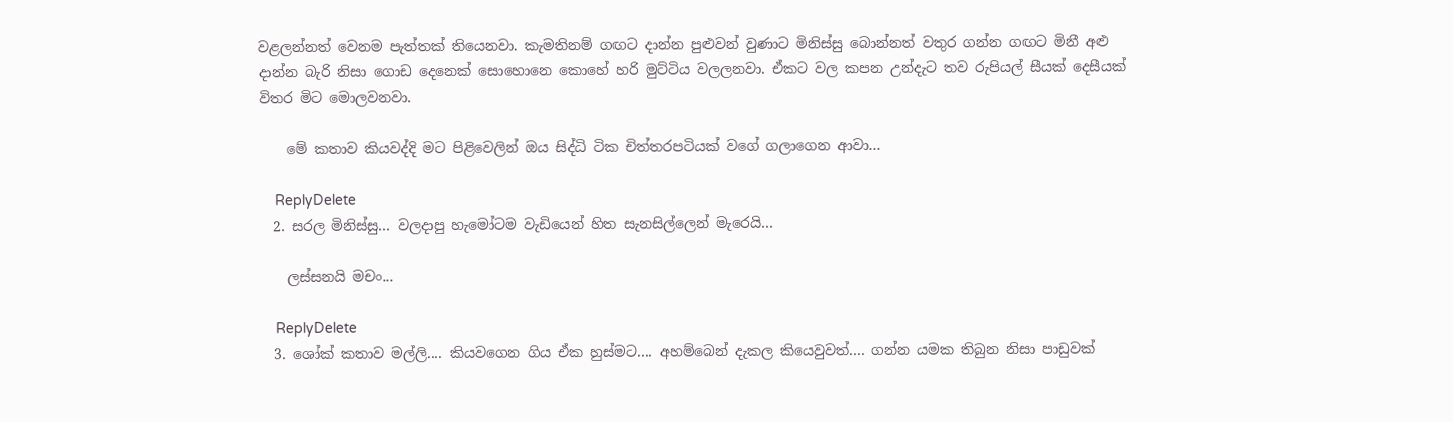වළලන්නත් වෙනම පැත්තක් තියෙනවා. කැමතිනම් ගඟට දාන්න පුළුවන් වුණාට මිනිස්සු බොන්නත් වතුර ගන්න ගඟට මිනී අළු දාන්න බැරි නිසා ගොඩ දෙනෙක් සොහොනෙ කොහේ හරි මුට්ටිය වලලනවා. ඒකට වල කපන උන්දැට තව රුපියල් සීයක් දෙසීයක් විතර මිට මොලවනවා.

    මේ කතාව කියවද්දි මට පිළිවෙලින් ඔය සිද්ධි ටික චිත්තරපටියක් වගේ ගලාගෙන ආවා...

    ReplyDelete
  2. සරල මිනිස්සු... වලදාපු හැමෝටම වැඩියෙන් හිත සැනසිල්ලෙන් මැරෙයි...

    ලස්සනයි මචං...

    ReplyDelete
  3. ශෝක් කතාව මල්ලි.... කියවගෙන ගිය ඒක හුස්මට.... අහම්බෙන් දැකල කියෙවුවත්.... ගන්න යමක තිබුන නිසා පාඩුවක්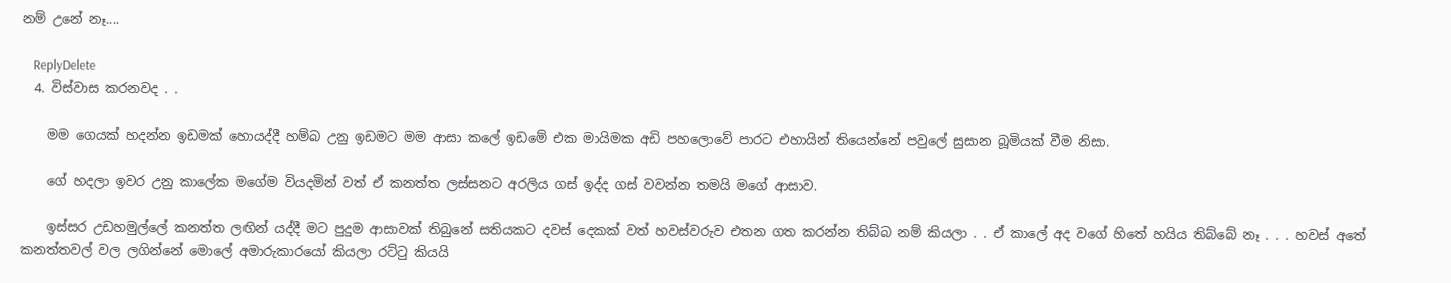නම් උනේ නෑ....

    ReplyDelete
  4. විස්වාස කරනවද . .

    මම ගෙයක් හදන්න ඉඩමක් හොයද්දී හම්බ උනු ඉඩමට මම ආසා කලේ ඉඩමේ එක මායිමක අඩි පහලොවේ පාරට එහායින් තියෙන්නේ පවුලේ සුසාන බූමියක් වීම නිසා.

    ගේ හදලා ඉවර උනු කාලේක මගේම වියදමින් වත් ඒ කනත්ත ලස්සනට අරලිය ගස් ඉද්ද ගස් වවන්න තමයි මගේ ආසාව.

    ඉස්සර උඩහමුල්ලේ කනත්ත ලඟින් යද්දී මට පුදුම ආසාවක් තිබුනේ සතියකට දවස් දෙකක් වත් හවස්වරුව එතන ගත කරන්න තිබ්බ නම් කියලා . . ඒ කාලේ අද වගේ හිතේ හයිය තිබ්බේ නෑ . . . හවස් අතේ කනත්තවල් වල ලගින්නේ මොලේ අමාරුකාරයෝ කියලා රට්ටු කියයි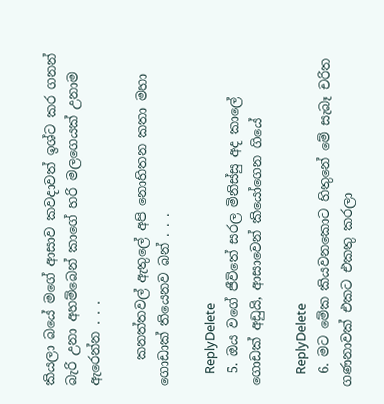කියලා බයේ මගේ ආසාව කවදාවත් ඉශ්ට කර ගනන් බැරි උනා අහම්බෙන් කාගේ හරි මලගෙයක් උනාම ඇරෙන්න . . .

    කනත්තවල් ඇතුලේ අපි නොහිතන කතා මහා ගොඩාක් තියෙනව බන් . . .

    ReplyDelete
  5. ඔය වගේ ජීවිතේ සරල මිනිස්සු අද කාලේ ගොඩක් අඩුයි, ආසාවෙන් කියෝගෙන ගියේ

    ReplyDelete
  6. මට මේක කියවනකොට හිතුනේ මේ සැබෑ චරිත ගණනාවක් එකට එකතු කරලා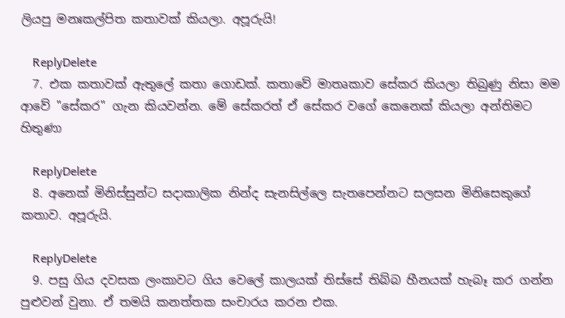ලියපු මනඃකල්පිත කතාවක් කියලා. අපූරුයි!

    ReplyDelete
  7. එක කතාවක් ඇතුලේ කතා ගොඩක්. කතාවේ මාතෘකාව සේකර කියලා තිබුණු නිසා මම ආවේ "සේකර" ගැන කියවන්න. මේ සේකරත් ඒ සේකර වගේ කෙනෙක් කියලා අන්තිමට හිතුණා

    ReplyDelete
  8. අනෙක් මිනිස්සුන්ට සදාකාලික නින්ද සැනසිල්ලෙ සැතපෙන්නට සලසන මිනිසෙකුගේ කතාව. අපූරුයි.

    ReplyDelete
  9. පසු ගිය දවසක ලංකාවට ගිය වෙලේ කාලයක් තිස්සේ තිබ්බ හීනයක් හැබෑ කර ගන්න පුළුවන් වුනා. ඒ තමයි කනත්තක සංචාරය කරන එක.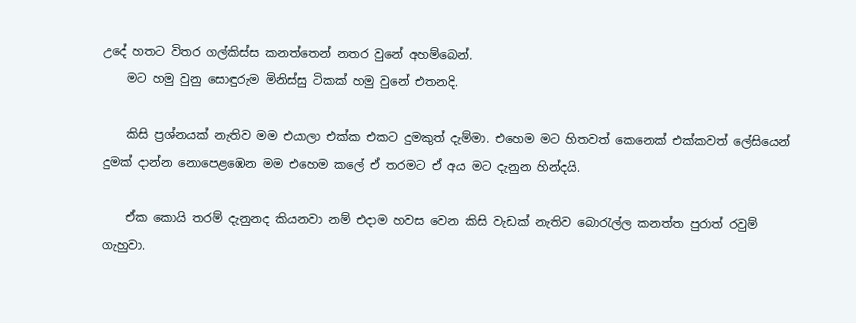උදේ හතට විතර ගල්කිස්ස කනත්තෙන් නතර වුනේ අහම්බෙන්.
    මට හමු වුනු සොඳුරුම මිනිස්සු ටිකක් හමු වුනේ එතනදි.

    කිසි ප්‍රශ්නයක් නැතිව මම එයාලා එක්ක එකට දුමකුත් දැම්මා. එහෙම මට හිතවත් කෙනෙක් එක්කවත් ලේසියෙන් දුමක් දාන්න නොපෙළඹෙන මම එහෙම කලේ ඒ තරමට ඒ අය මට දැනුන හින්දයි.

    ඒක කොයි තරම් දැනුනද කියනවා නම් එදාම හවස වෙන කිසි වැඩක් නැතිව බොරැල්ල කනත්ත පුරාත් රවුම් ගැහුවා.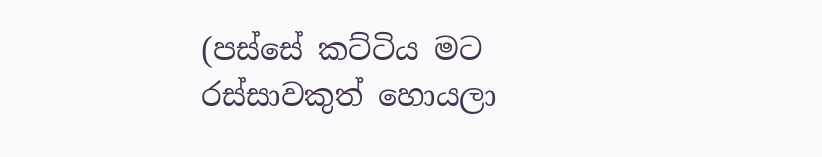(පස්සේ කට්ටිය මට රස්සාවකුත් හොයලා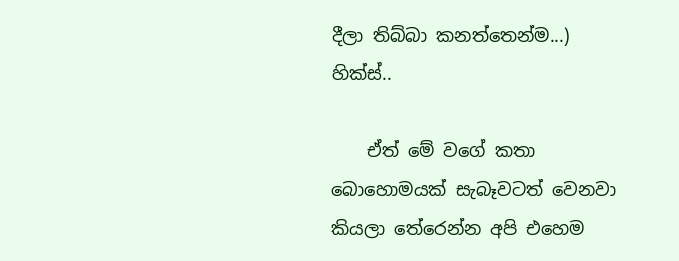දීලා තිබ්බා කනත්තෙන්ම...) හික්ස්..

    ඒත් මේ වගේ කතා බොහොමයක් සැබෑවටත් වෙනවා කියලා තේරෙන්න අපි එහෙම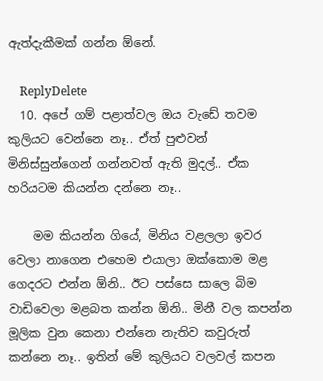ඇත්දැකීමක් ගන්න ඕනේ.

    ReplyDelete
  10. අපේ ගම් පළාත්වල ඔය වැඩේ තවම කුලියට වෙන්නෙ නෑ.. ඒත් පුළුවන් මිනිස්සුන්ගෙන් ගන්නවත් ඇති මුදල්.. ඒක හරියටම කියන්න දන්නෙ නෑ..

    මම කියන්න ගියේ, මිනිය වළලලා ඉවර වෙලා නාගෙන එහෙම එයාලා ඔක්කොම මළ ගෙදරට එන්න ඕනි.. ඊට පස්සෙ සාලෙ බිම වාඩිවෙලා මළබත කන්න ඕනි.. මිනී වල කපන්න මූලික වුන කෙනා එන්නෙ නැතිව කවුරුත් කන්නෙ නෑ.. ඉතින් මේ කුලියට වලවල් කපන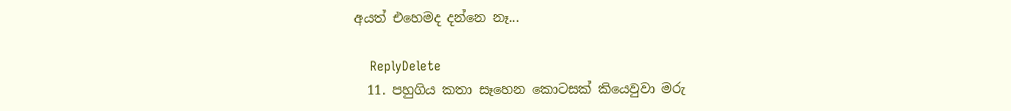අයත් එහෙමද දන්නෙ නෑ...

    ReplyDelete
  11. පහුගිය කතා සෑහෙන කොටසක් කියෙවුවා මරු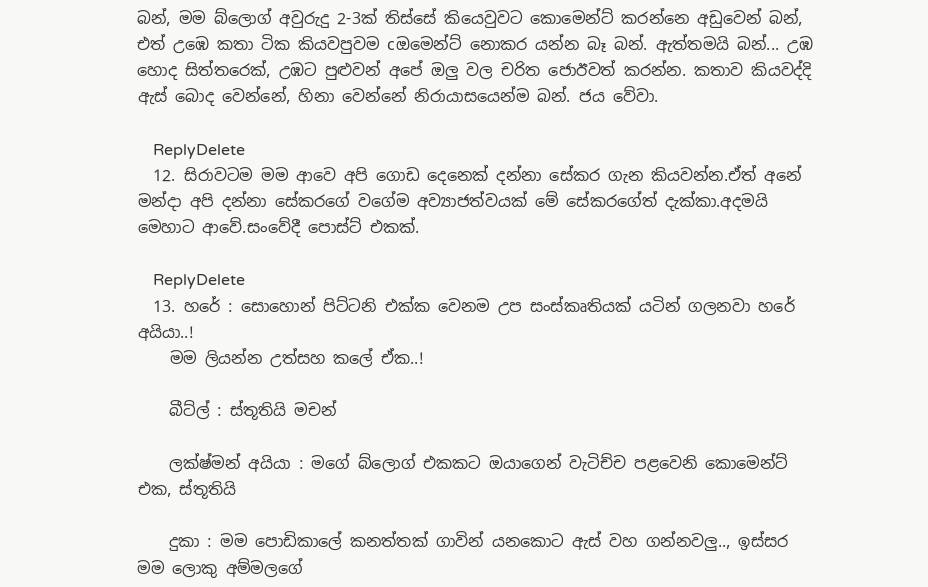බන්, මම බ්ලොග් අවුරුදු 2-3ක් තිස්සේ කියෙවුවට කොමෙන්ට් කරන්නෙ අඩුවෙන් බන්, එත් උඹෙ කතා ටික කියවපුවම cඔමෙන්ට් නොකර යන්න බෑ බන්. ඇත්තමයි බන්... උඹ හොද සිත්තරෙක්, උඹට පුළුවන් අපේ ඔලු වල චරිත ජොඊවත් කරන්න. කතාව කියවද්දි ඇස් බොද වෙන්නේ, හිනා වෙන්නේ නිරායාසයෙන්ම බන්. ජය වේවා.

    ReplyDelete
  12. සිරාවටම මම ආවෙ අපි ගොඩ දෙනෙක් දන්නා සේකර ගැන කියවන්න.ඒත් අනේ මන්දා අපි දන්නා සේකරගේ වගේම අව්‍යාජත්වයක් මේ සේකරගේත් දැක්කා.අදමයි මෙහාට ආවේ.සංවේදී පොස්ට් එකක්.

    ReplyDelete
  13. හරේ : සොහොන් පිට්ටනි එක්ක වෙනම උප සංස්කෘතියක් යටින් ගලනවා හරේ අයියා..!
    මම ලියන්න උත්සහ කලේ ඒක..!

    බීට්ල් : ස්තූතියි මචන්

    ලක්ෂ්මන් අයියා : මගේ බ්ලොග් එකකට ඔයාගෙන් වැටිච්ච පළවෙනි කොමෙන්ට් එක, ස්තූතියි

    දුකා : මම පොඩිකාලේ කනත්තක් ගාවින් යනකොට ඇස් වහ ගන්නවලු.., ඉස්සර මම ලොකු අම්මලගේ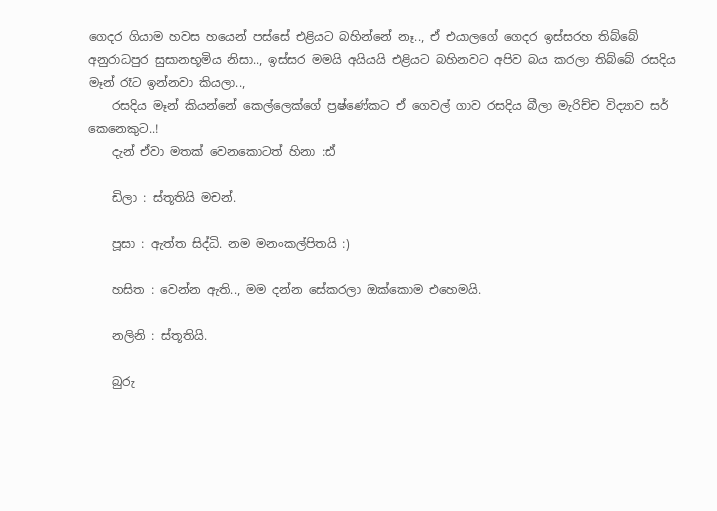ගෙදර ගියාම හවස හයෙන් පස්සේ එළියට බහින්නේ නෑ.., ඒ එයාලගේ ගෙදර ඉස්සරහ තිබ්බේ අනුරාධපුර සුසානභූමිය නිසා.., ඉස්සර මමයි අයියයි එළියට බහිනවට අපිව බය කරලා තිබ්බේ රසදිය මෑන් රෑට ඉන්නවා කියලා..,
    රසදිය මෑන් කියන්නේ කෙල්ලෙක්ගේ ප්‍රෂ්ණේකට ඒ ගෙවල් ගාව රසදිය බීලා මැරිච්ච විද්‍යාව සර් කෙනෙකුට..!
    දැන් ඒවා මතක් වෙනකොටත් හිනා :ඪ්

    ඩිලා : ස්තූතියි මචන්.

    පූසා : ඇත්ත සිද්ධි. නම මනංකල්පිතයි :)

    හසිත : වෙන්න ඇති.., මම දන්න සේකරලා ඔක්කොම එහෙමයි.

    නලිනි : ස්තූතියි.

    බුරු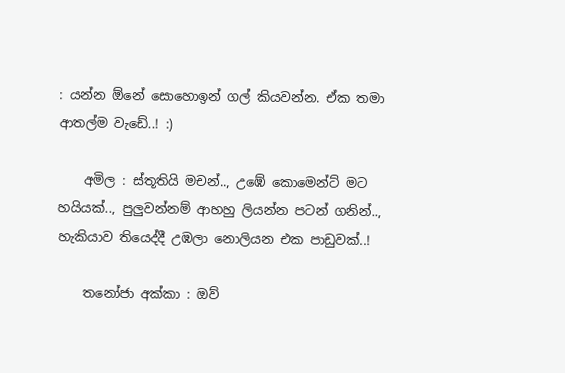: යන්න ඕනේ සොහොඉන් ගල් කියවන්න. ඒක තමා ආතල්ම වැඩේ..! :)

    අමිල : ස්තූතියි මචන්.., උඹේ කොමෙන්ට් මට හයියක්.., පුලුවන්නම් ආහහු ලියන්න පටන් ගනින්.., හැකියාව තියෙද්දී උඹලා නොලියන එක පාඩුවක්..!

    තනෝජා අක්කා : ඔව්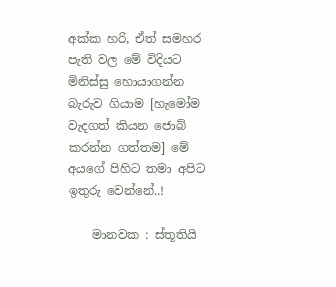අක්ක හරි, ඒත් සමහර පැති වල මේ විදියට මිනිස්සු හොයාගන්න බැරුව ගියාම [හැමෝම වැදගත් කියන ජොබ් කරන්න ගත්තම] මේ අයගේ පිහිට තමා අපිට ඉතුරු වෙන්නේ..!

    මානවක : ස්තූතියි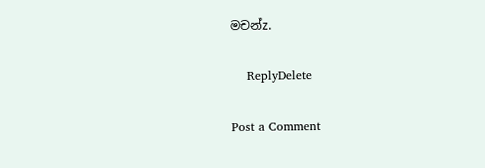මචන්z.

    ReplyDelete

Post a Comment